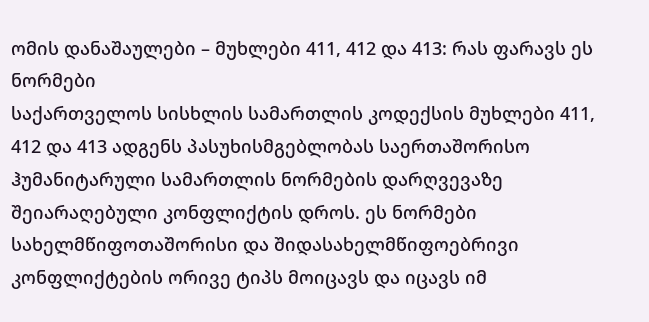ომის დანაშაულები – მუხლები 411, 412 და 413: რას ფარავს ეს ნორმები
საქართველოს სისხლის სამართლის კოდექსის მუხლები 411, 412 და 413 ადგენს პასუხისმგებლობას საერთაშორისო ჰუმანიტარული სამართლის ნორმების დარღვევაზე შეიარაღებული კონფლიქტის დროს. ეს ნორმები სახელმწიფოთაშორისი და შიდასახელმწიფოებრივი კონფლიქტების ორივე ტიპს მოიცავს და იცავს იმ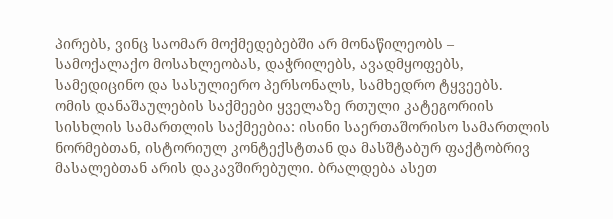პირებს, ვინც საომარ მოქმედებებში არ მონაწილეობს – სამოქალაქო მოსახლეობას, დაჭრილებს, ავადმყოფებს, სამედიცინო და სასულიერო პერსონალს, სამხედრო ტყვეებს.
ომის დანაშაულების საქმეები ყველაზე რთული კატეგორიის სისხლის სამართლის საქმეებია: ისინი საერთაშორისო სამართლის ნორმებთან, ისტორიულ კონტექსტთან და მასშტაბურ ფაქტობრივ მასალებთან არის დაკავშირებული. ბრალდება ასეთ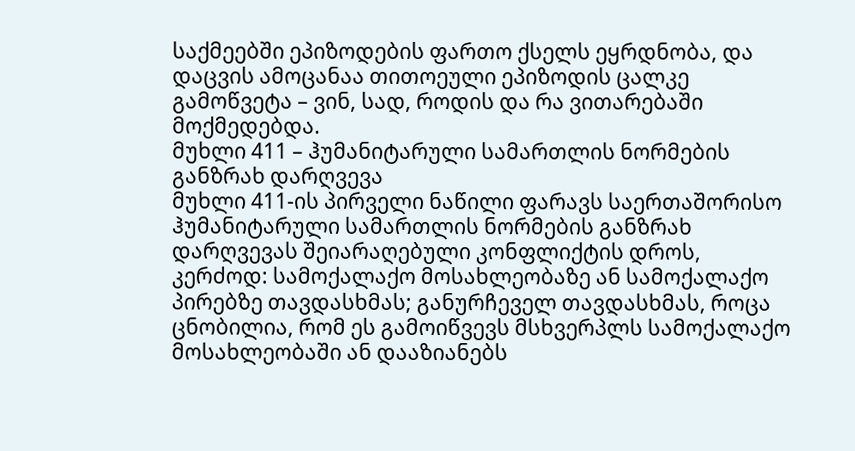საქმეებში ეპიზოდების ფართო ქსელს ეყრდნობა, და დაცვის ამოცანაა თითოეული ეპიზოდის ცალკე გამოწვეტა – ვინ, სად, როდის და რა ვითარებაში მოქმედებდა.
მუხლი 411 – ჰუმანიტარული სამართლის ნორმების განზრახ დარღვევა
მუხლი 411-ის პირველი ნაწილი ფარავს საერთაშორისო ჰუმანიტარული სამართლის ნორმების განზრახ დარღვევას შეიარაღებული კონფლიქტის დროს, კერძოდ: სამოქალაქო მოსახლეობაზე ან სამოქალაქო პირებზე თავდასხმას; განურჩეველ თავდასხმას, როცა ცნობილია, რომ ეს გამოიწვევს მსხვერპლს სამოქალაქო მოსახლეობაში ან დააზიანებს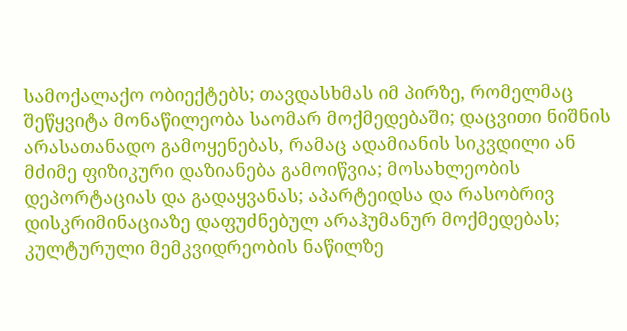სამოქალაქო ობიექტებს; თავდასხმას იმ პირზე, რომელმაც შეწყვიტა მონაწილეობა საომარ მოქმედებაში; დაცვითი ნიშნის არასათანადო გამოყენებას, რამაც ადამიანის სიკვდილი ან მძიმე ფიზიკური დაზიანება გამოიწვია; მოსახლეობის დეპორტაციას და გადაყვანას; აპარტეიდსა და რასობრივ დისკრიმინაციაზე დაფუძნებულ არაჰუმანურ მოქმედებას; კულტურული მემკვიდრეობის ნაწილზე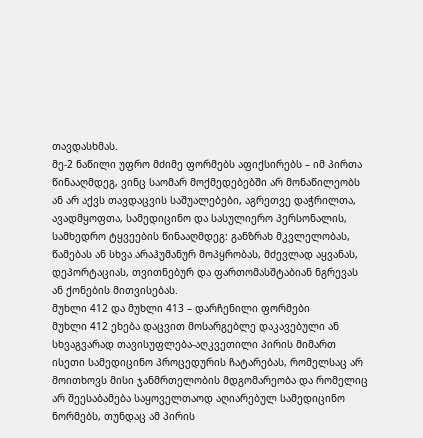თავდასხმას.
მე-2 ნაწილი უფრო მძიმე ფორმებს აფიქსირებს – იმ პირთა წინააღმდეგ, ვინც საომარ მოქმედებებში არ მონაწილეობს ან არ აქვს თავდაცვის საშუალებები, აგრეთვე დაჭრილთა, ავადმყოფთა, სამედიცინო და სასულიერო პერსონალის, სამხედრო ტყვეების წინააღმდეგ: განზრახ მკვლელობას, წამებას ან სხვა არაჰუმანურ მოპყრობას, მძევლად აყვანას, დეპორტაციას, თვითნებურ და ფართომასშტაბიან ნგრევას ან ქონების მითვისებას.
მუხლი 412 და მუხლი 413 – დარჩენილი ფორმები
მუხლი 412 ეხება დაცვით მოსარგებლე დაკავებული ან სხვაგვარად თავისუფლება-აღკვეთილი პირის მიმართ ისეთი სამედიცინო პროცედურის ჩატარებას, რომელსაც არ მოითხოვს მისი ჯანმრთელობის მდგომარეობა და რომელიც არ შეესაბამება საყოველთაოდ აღიარებულ სამედიცინო ნორმებს, თუნდაც ამ პირის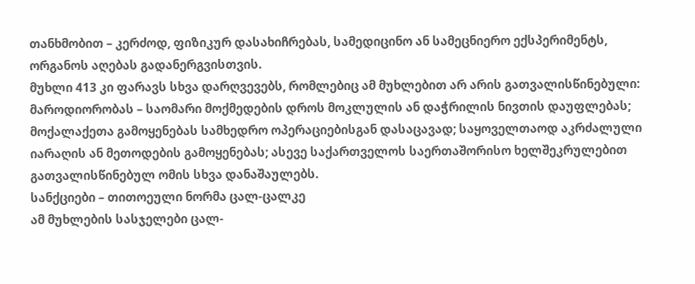თანხმობით – კერძოდ, ფიზიკურ დასახიჩრებას, სამედიცინო ან სამეცნიერო ექსპერიმენტს, ორგანოს აღებას გადანერგვისთვის.
მუხლი 413 კი ფარავს სხვა დარღვევებს, რომლებიც ამ მუხლებით არ არის გათვალისწინებული: მაროდიორობას – საომარი მოქმედების დროს მოკლულის ან დაჭრილის ნივთის დაუფლებას; მოქალაქეთა გამოყენებას სამხედრო ოპერაციებისგან დასაცავად; საყოველთაოდ აკრძალული იარაღის ან მეთოდების გამოყენებას; ასევე საქართველოს საერთაშორისო ხელშეკრულებით გათვალისწინებულ ომის სხვა დანაშაულებს.
სანქციები – თითოეული ნორმა ცალ-ცალკე
ამ მუხლების სასჯელები ცალ-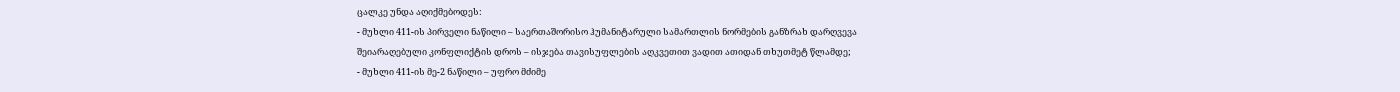ცალკე უნდა აღიქმებოდეს:
- მუხლი 411-ის პირველი ნაწილი – საერთაშორისო ჰუმანიტარული სამართლის ნორმების განზრახ დარღვევა შეიარაღებული კონფლიქტის დროს – ისჯება თავისუფლების აღკვეთით ვადით ათიდან თხუთმეტ წლამდე;
- მუხლი 411-ის მე-2 ნაწილი – უფრო მძიმე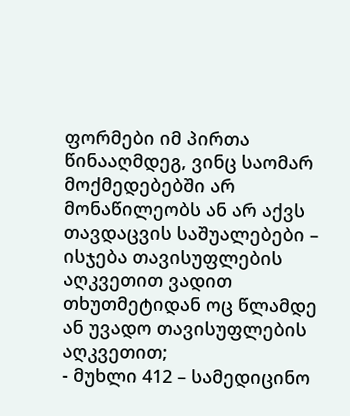ფორმები იმ პირთა წინააღმდეგ, ვინც საომარ მოქმედებებში არ მონაწილეობს ან არ აქვს თავდაცვის საშუალებები – ისჯება თავისუფლების აღკვეთით ვადით თხუთმეტიდან ოც წლამდე ან უვადო თავისუფლების აღკვეთით;
- მუხლი 412 – სამედიცინო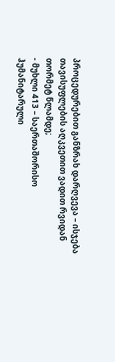პროცედურებით განზრახ დარღვევა – ისჯება თავისუფლების აღკვეთით ვადით რვიდან თორმეტ წლამდე;
- მუხლი 413 – საერთაშორისო ჰუმანიტარული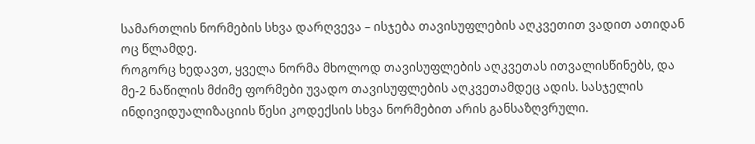სამართლის ნორმების სხვა დარღვევა – ისჯება თავისუფლების აღკვეთით ვადით ათიდან ოც წლამდე.
როგორც ხედავთ, ყველა ნორმა მხოლოდ თავისუფლების აღკვეთას ითვალისწინებს, და მე-2 ნაწილის მძიმე ფორმები უვადო თავისუფლების აღკვეთამდეც ადის. სასჯელის ინდივიდუალიზაციის წესი კოდექსის სხვა ნორმებით არის განსაზღვრული.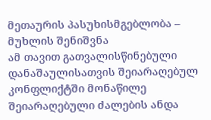მეთაურის პასუხისმგებლობა – მუხლის შენიშვნა
ამ თავით გათვალისწინებული დანაშაულისათვის შეიარაღებულ კონფლიქტში მონაწილე შეიარაღებული ძალების ანდა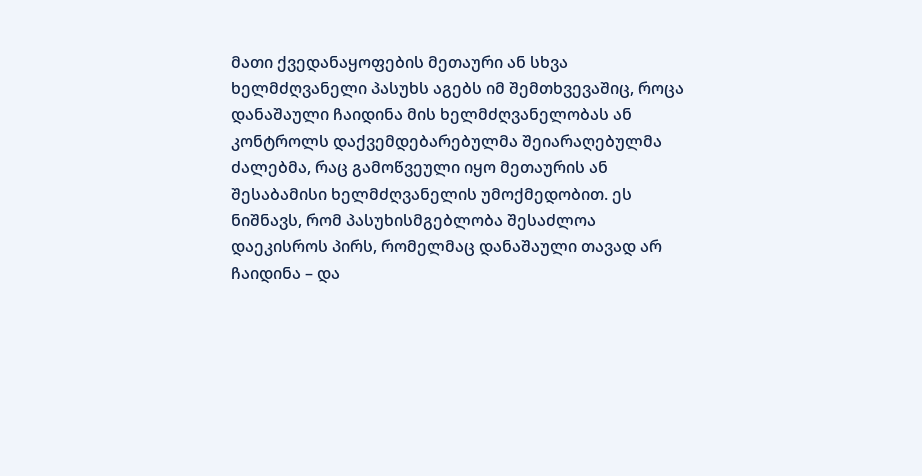მათი ქვედანაყოფების მეთაური ან სხვა ხელმძღვანელი პასუხს აგებს იმ შემთხვევაშიც, როცა დანაშაული ჩაიდინა მის ხელმძღვანელობას ან კონტროლს დაქვემდებარებულმა შეიარაღებულმა ძალებმა, რაც გამოწვეული იყო მეთაურის ან შესაბამისი ხელმძღვანელის უმოქმედობით. ეს ნიშნავს, რომ პასუხისმგებლობა შესაძლოა დაეკისროს პირს, რომელმაც დანაშაული თავად არ ჩაიდინა – და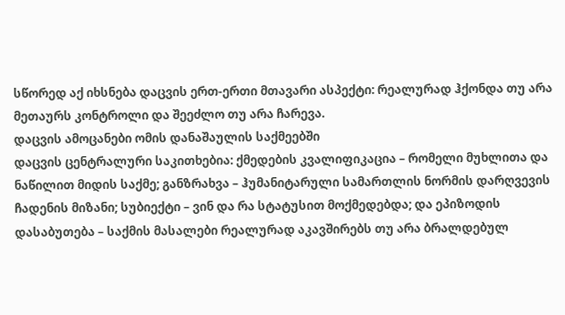სწორედ აქ იხსნება დაცვის ერთ-ერთი მთავარი ასპექტი: რეალურად ჰქონდა თუ არა მეთაურს კონტროლი და შეეძლო თუ არა ჩარევა.
დაცვის ამოცანები ომის დანაშაულის საქმეებში
დაცვის ცენტრალური საკითხებია: ქმედების კვალიფიკაცია – რომელი მუხლითა და ნაწილით მიდის საქმე; განზრახვა – ჰუმანიტარული სამართლის ნორმის დარღვევის ჩადენის მიზანი; სუბიექტი – ვინ და რა სტატუსით მოქმედებდა; და ეპიზოდის დასაბუთება – საქმის მასალები რეალურად აკავშირებს თუ არა ბრალდებულ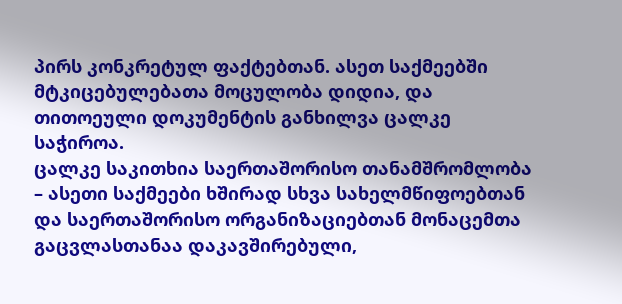პირს კონკრეტულ ფაქტებთან. ასეთ საქმეებში მტკიცებულებათა მოცულობა დიდია, და თითოეული დოკუმენტის განხილვა ცალკე საჭიროა.
ცალკე საკითხია საერთაშორისო თანამშრომლობა – ასეთი საქმეები ხშირად სხვა სახელმწიფოებთან და საერთაშორისო ორგანიზაციებთან მონაცემთა გაცვლასთანაა დაკავშირებული,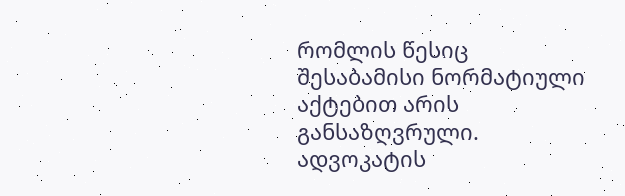რომლის წესიც შესაბამისი ნორმატიული აქტებით არის განსაზღვრული.
ადვოკატის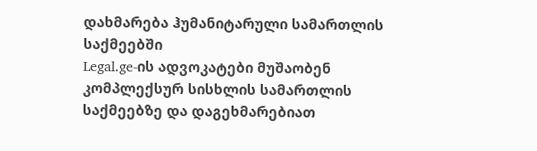დახმარება ჰუმანიტარული სამართლის საქმეებში
Legal.ge-ის ადვოკატები მუშაობენ კომპლექსურ სისხლის სამართლის საქმეებზე და დაგეხმარებიათ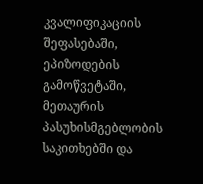კვალიფიკაციის შეფასებაში, ეპიზოდების გამოწვეტაში, მეთაურის პასუხისმგებლობის საკითხებში და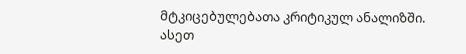მტკიცებულებათა კრიტიკულ ანალიზში. ასეთ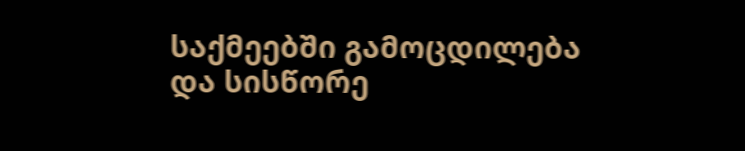საქმეებში გამოცდილება და სისწორე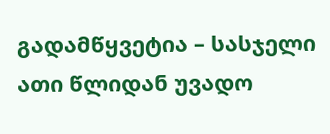გადამწყვეტია – სასჯელი ათი წლიდან უვადო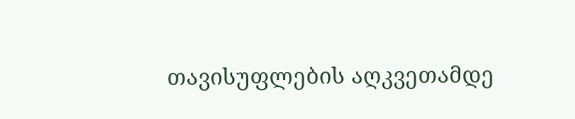თავისუფლების აღკვეთამდე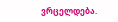ვრცელდება.